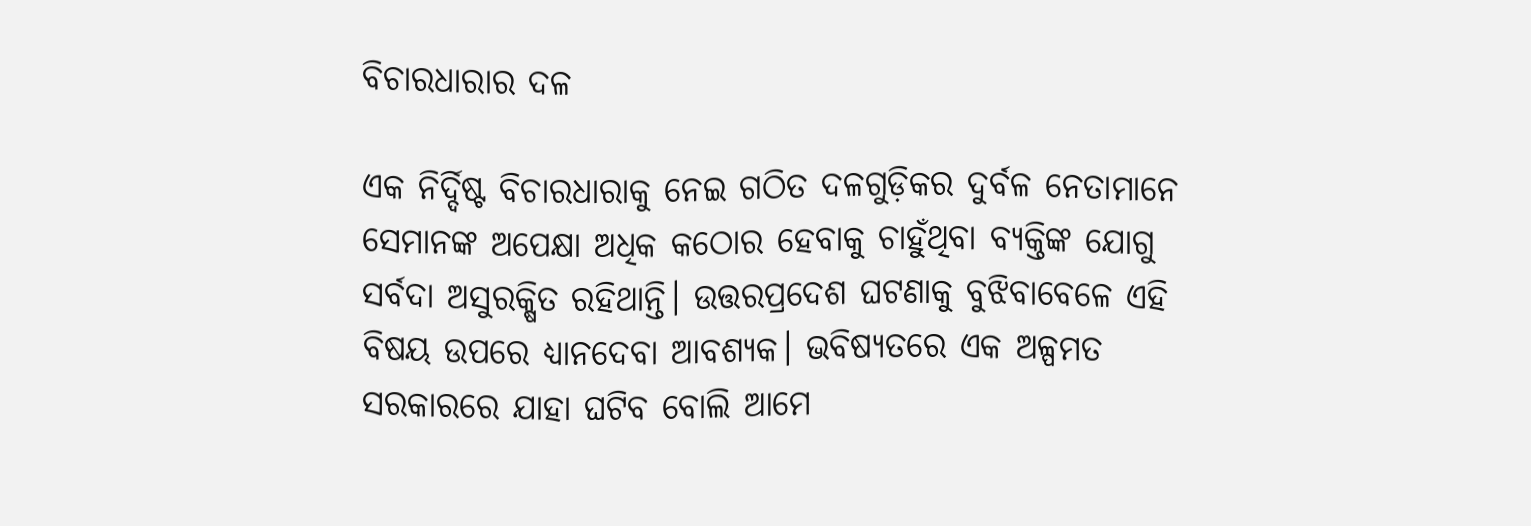ବିଚାରଧାରାର ଦଳ

ଏକ ନିର୍ଦ୍ଦିଷ୍ଟ ବିଚାରଧାରାକୁ ନେଇ ଗଠିତ ଦଳଗୁଡ଼ିକର ଦୁର୍ବଳ ନେତାମାନେ ସେମାନଙ୍କ ଅପେକ୍ଷା ଅଧିକ କଠୋର ହେବାକୁ ଚାହୁଁଥିବା ବ୍ୟକ୍ତିଙ୍କ ଯୋଗୁ ସର୍ବଦା ଅସୁରକ୍ଷିତ ରହିଥାନ୍ତି। ଉତ୍ତରପ୍ରଦେଶ ଘଟଣାକୁ ବୁଝିବାବେଳେ ଏହି ବିଷୟ ଉପରେ ଧ୍ୟାନଦେବା ଆବଶ୍ୟକ। ଭବିଷ୍ୟତରେ ଏକ ଅଳ୍ପମତ ସରକାରରେ ଯାହା ଘଟିବ ବୋଲି ଆମେ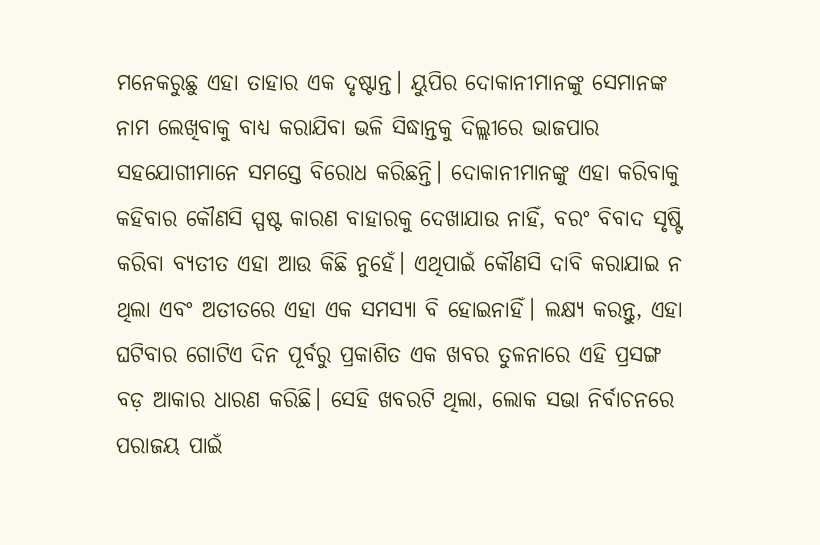ମନେକରୁଛୁ ଏହା ତାହାର ଏକ ଦୃଷ୍ଟାନ୍ତ। ୟୁପିର ଦୋକାନୀମାନଙ୍କୁ ସେମାନଙ୍କ ନାମ ଲେଖିବାକୁ ବାଧ୍ୟ କରାଯିବା ଭଳି ସିଦ୍ଧାନ୍ତକୁ ଦିଲ୍ଲୀରେ ଭାଜପାର ସହଯୋଗୀମାନେ ସମସ୍ତେ ବିରୋଧ କରିଛନ୍ତି। ଦୋକାନୀମାନଙ୍କୁ ଏହା କରିବାକୁ କହିବାର କୌଣସି ସ୍ପଷ୍ଟ କାରଣ ବାହାରକୁ ଦେଖାଯାଉ ନାହିଁ, ବରଂ ବିବାଦ ସୃଷ୍ଟି କରିବା ବ୍ୟତୀତ ଏହା ଆଉ କିଛି ନୁହେଁ। ଏଥିପାଇଁ କୌଣସି ଦାବି କରାଯାଇ ନ ଥିଲା ଏବଂ ଅତୀତରେ ଏହା ଏକ ସମସ୍ୟା ବି ହୋଇନାହିଁ। ଲକ୍ଷ୍ୟ କରନ୍ତୁ, ଏହା ଘଟିବାର ଗୋଟିଏ ଦିନ ପୂର୍ବରୁ ପ୍ରକାଶିତ ଏକ ଖବର ତୁଳନାରେ ଏହି ପ୍ରସଙ୍ଗ ବଡ଼ ଆକାର ଧାରଣ କରିଛି। ସେହି ଖବରଟି ଥିଲା, ଲୋକ ସଭା ନିର୍ବାଚନରେ ପରାଜୟ ପାଇଁ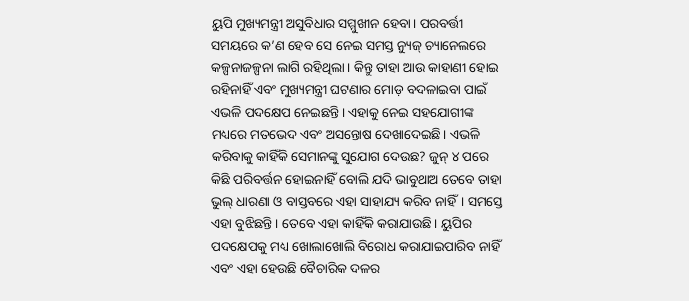ୟୁପି ମୁଖ୍ୟମନ୍ତ୍ରୀ ଅସୁବିଧାର ସମ୍ମୁଖୀନ ହେବା। ପରବର୍ତ୍ତୀ ସମୟରେ କ’ଣ ହେବ ସେ ନେଇ ସମସ୍ତ ନ୍ୟୁଜ୍‌ ଚ୍ୟାନେଲରେ କଳ୍ପନାଜଳ୍ପନା ଲାଗି ରହିଥିଲା। କିନ୍ତୁ ତାହା ଆଉ କାହାଣୀ ହୋଇ ରହିନାହିଁ ଏବଂ ମୁଖ୍ୟମନ୍ତ୍ରୀ ଘଟଣାର ମୋଡ଼ ବଦଳାଇବା ପାଇଁ ଏଭଳି ପଦକ୍ଷେପ ନେଇଛନ୍ତି। ଏହାକୁ ନେଇ ସହଯୋଗୀଙ୍କ ମଧ୍ୟରେ ମତଭେଦ ଏବଂ ଅସନ୍ତୋଷ ଦେଖାଦେଇଛି। ଏଭଳି କରିବାକୁ କାହିଁକି ସେମାନଙ୍କୁ ସୁଯୋଗ ଦେଉଛ? ଜୁନ୍‌ ୪ ପରେ କିଛି ପରିବର୍ତ୍ତନ ହୋଇନାହିଁ ବୋଲି ଯଦି ଭାବୁଥାଅ ତେବେ ତାହା ଭୁଲ୍‌ ଧାରଣା ଓ ବାସ୍ତବରେ ଏହା ସାହାଯ୍ୟ କରିବ ନାହିଁ। ସମସ୍ତେ ଏହା ବୁଝିଛନ୍ତି। ତେବେ ଏହା କାହିଁକି କରାଯାଉଛି। ୟୁପିର ପଦକ୍ଷେପକୁ ମଧ୍ୟ ଖୋଲାଖୋଲି ବିରୋଧ କରାଯାଇପାରିବ ନାହିଁ ଏବଂ ଏହା ହେଉଛି ବୈଚାରିକ ଦଳର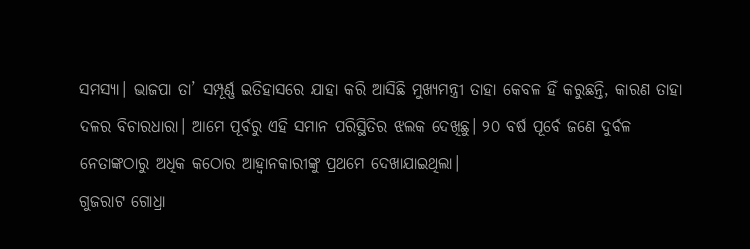ସମସ୍ୟା। ଭାଜପା ତା’ ସମ୍ପୂର୍ଣ୍ଣ ଇତିହାସରେ ଯାହା କରି ଆସିଛି ମୁଖ୍ୟମନ୍ତ୍ରୀ ତାହା କେବଳ ହିଁ କରୁଛନ୍ତି, କାରଣ ତାହା ଦଳର ବିଚାରଧାରା। ଆମେ ପୂର୍ବରୁ ଏହି ସମାନ ପରିସ୍ଥିତିର ଝଲକ ଦେଖିଛୁ। ୨୦ ବର୍ଷ ପୂର୍ବେ ଜଣେ ଦୁର୍ବଳ ନେତାଙ୍କଠାରୁ ଅଧିକ କଠୋର ଆହ୍ବାନକାରୀଙ୍କୁ ପ୍ରଥମେ ଦେଖାଯାଇଥିଲା।
ଗୁଜରାଟ ଗୋଧ୍ରା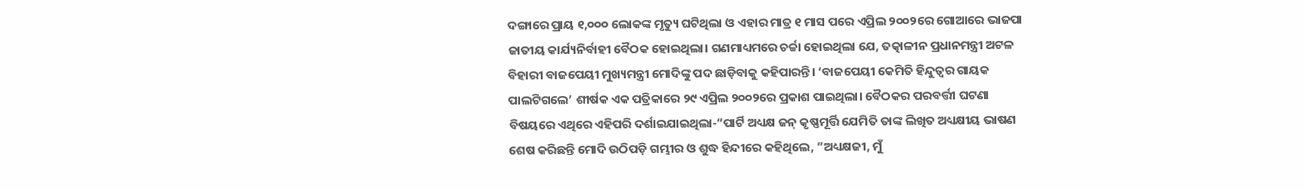ଦଙ୍ଗାରେ ପ୍ରାୟ ୧,୦୦୦ ଲୋକଙ୍କ ମୃତ୍ୟୁ ଘଟିଥିଲା ଓ ଏହାର ମାତ୍ର ୧ ମାସ ପରେ ଏପ୍ରିଲ ୨୦୦୨ରେ ଗୋଆରେ ଭାଜପା ଜାତୀୟ କାର୍ଯ୍ୟନିର୍ବାହୀ ବୈଠକ ହୋଇଥିଲା। ଗଣମାଧ୍ୟମରେ ଚର୍ଚ୍ଚା ହୋଇଥିଲା ଯେ, ତତ୍କାଳୀନ ପ୍ରଧାନମନ୍ତ୍ରୀ ଅଟଳ ବିହାରୀ ବାଜପେୟୀ ମୁଖ୍ୟମନ୍ତ୍ରୀ ମୋଦିଙ୍କୁ ପଦ ଛାଡ଼ିବାକୁ କହିପାରନ୍ତି। ‘ବାଜପେୟୀ କେମିତି ହିନ୍ଦୁତ୍ୱର ଗାୟକ ପାଲଟିଗଲେ’ ଶୀର୍ଷକ ଏକ ପତ୍ରିକାରେ ୨୯ ଏପ୍ରିଲ ୨୦୦୨ରେ ପ୍ରକାଶ ପାଇଥିଲା। ବୈଠକର ପରବର୍ତ୍ତୀ ଘଟଣା ବିଷୟରେ ଏଥିରେ ଏହିପରି ଦର୍ଶାଇଯାଇଥିଲା-”ପାର୍ଟି ଅଧ୍ୟକ୍ଷ ଜନ୍‌ କୃଷ୍ଣମୂର୍ତ୍ତି ଯେମିତି ତାଙ୍କ ଲିଖିତ ଅଧ୍ୟକ୍ଷୀୟ ଭାଷଣ ଶେଷ କରିଛନ୍ତି ମୋଦି ଉଠିପଡ଼ି ଗମ୍ଭୀର ଓ ଶୁଦ୍ଧ ହିନ୍ଦୀରେ କହିଥିଲେ, ”ଅଧ୍ୟକ୍ଷଜୀ, ମୁଁ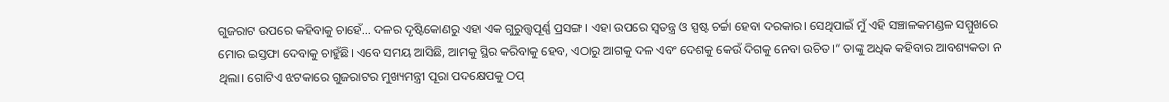ଗୁଜରାଟ ଉପରେ କହିବାକୁ ଚାହେଁ… ଦଳର ଦୃଷ୍ଟିକୋଣରୁ ଏହା ଏକ ଗୁରୁତ୍ତ୍ୱପୂର୍ଣ୍ଣ ପ୍ରସଙ୍ଗ। ଏହା ଉପରେ ସ୍ବତନ୍ତ୍ର ଓ ସ୍ପଷ୍ଟ ଚର୍ଚ୍ଚା ହେବା ଦରକାର। ସେଥିପାଇଁ ମୁଁ ଏହି ସଞ୍ଚାଳକମଣ୍ଡଳ ସମ୍ମୁଖରେ ମୋର ଇସ୍ତଫା ଦେବାକୁ ଚାହୁଁଛି। ଏବେ ସମୟ ଆସିଛି, ଆମକୁ ସ୍ଥିର କରିବାକୁ ହେବ, ଏଠାରୁ ଆଗକୁ ଦଳ ଏବଂ ଦେଶକୁ କେଉଁ ଦିଗକୁ ନେବା ଉଚିତ।“ ତାଙ୍କୁ ଅଧିକ କହିବାର ଆବଶ୍ୟକତା ନ ଥିଲା। ଗୋଟିଏ ଝଟକାରେ ଗୁଜରାଟର ମୁଖ୍ୟମନ୍ତ୍ରୀ ପୂରା ପଦକ୍ଷେପକୁ ଠପ୍‌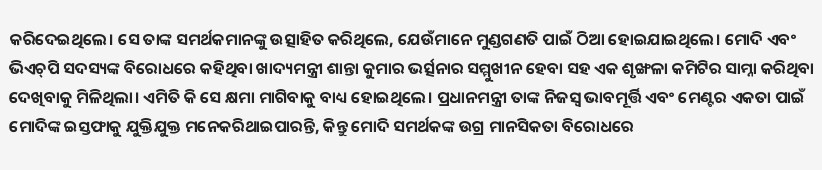କରିଦେଇଥିଲେ। ସେ ତାଙ୍କ ସମର୍ଥକମାନଙ୍କୁ ଉତ୍ସାହିତ କରିଥିଲେ, ଯେଉଁମାନେ ମୁଣ୍ଡଗଣତି ପାଇଁ ଠିଆ ହୋଇଯାଇଥିଲେ। ମୋଦି ଏବଂ ଭିଏଚ୍‌ପି ସଦସ୍ୟଙ୍କ ବିରୋଧରେ କହିଥିବା ଖାଦ୍ୟମନ୍ତ୍ରୀ ଶାନ୍ତା କୁମାର ଭର୍ତ୍ସନାର ସମ୍ମୁଖୀନ ହେବା ସହ ଏକ ଶୃଙ୍ଖଳା କମିଟିର ସାମ୍ନା କରିଥିବା ଦେଖିବାକୁ ମିଳିଥିଲା। ଏମିତି କି ସେ କ୍ଷମା ମାଗିବାକୁ ବାଧ୍ୟ ହୋଇଥିଲେ। ପ୍ରଧାନମନ୍ତ୍ରୀ ତାଙ୍କ ନିଜସ୍ବ ଭାବମୂର୍ତ୍ତି ଏବଂ ମେଣ୍ଟର ଏକତା ପାଇଁ ମୋଦିଙ୍କ ଇସ୍ତଫାକୁ ଯୁକ୍ତିଯୁକ୍ତ ମନେକରିଥାଇପାରନ୍ତି, କିନ୍ତୁ ମୋଦି ସମର୍ଥକଙ୍କ ଉଗ୍ର ମାନସିକତା ବିରୋଧରେ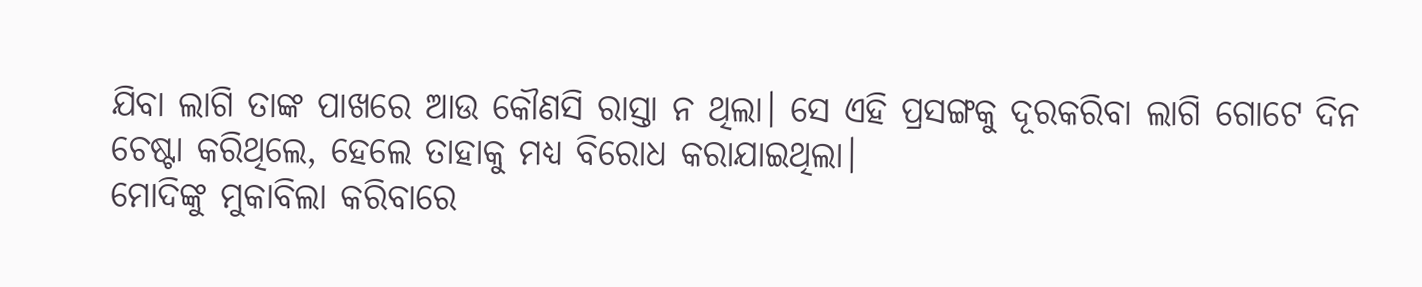ଯିବା ଲାଗି ତାଙ୍କ ପାଖରେ ଆଉ କୌଣସି ରାସ୍ତା ନ ଥିଲା। ସେ ଏହି ପ୍ରସଙ୍ଗକୁ ଦୂରକରିବା ଲାଗି ଗୋଟେ ଦିନ ଚେଷ୍ଟା କରିଥିଲେ, ହେଲେ ତାହାକୁ ମଧ୍ୟ ବିରୋଧ କରାଯାଇଥିଲା।
ମୋଦିଙ୍କୁ ମୁକାବିଲା କରିବାରେ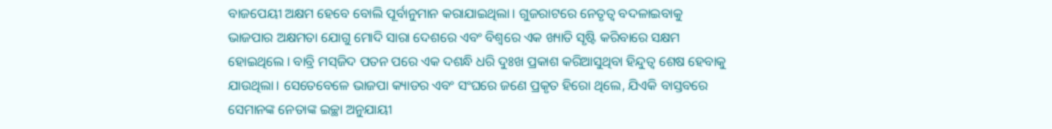ବାଜପେୟୀ ଅକ୍ଷମ ହେବେ ବୋଲି ପୂର୍ବାନୁମାନ କରାଯାଇଥିଲା। ଗୁଜରାଟରେ ନେତୃତ୍ୱ ବଦଳାଇବାକୁ ଭାଜପାର ଅକ୍ଷମତା ଯୋଗୁ ମୋଦି ସାରା ଦେଶରେ ଏବଂ ବିଶ୍ୱରେ ଏକ ଖ୍ୟାତି ସୃଷ୍ଟି କରିବାରେ ସକ୍ଷମ ହୋଇଥିଲେ। ବାବ୍ରି ମସ୍‌ଜିଦ ପତନ ପରେ ଏକ ଦଶନ୍ଧି ଧରି ଦୁଃଖ ପ୍ରକାଶ କରିଆସୁଥିବା ହିନ୍ଦୁତ୍ୱ ଶେଷ ହେବାକୁ ଯାଉଥିଲା। ସେତେବେଳେ ଭାଜପା କ୍ୟାଡର ଏବଂ ସଂଘରେ ଜଣେ ପ୍ରକୃତ ହିରୋ ଥିଲେ, ଯିଏକି ବାସ୍ତବରେ ସେମାନଙ୍କ ନେତାଙ୍କ ଇଚ୍ଛା ଅନୁଯାୟୀ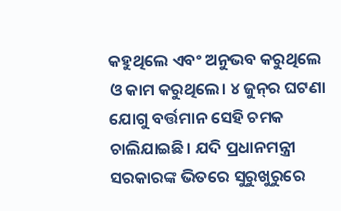କହୁଥିଲେ ଏବଂ ଅନୁଭବ କରୁଥିଲେ ଓ କାମ କରୁଥିଲେ। ୪ ଜୁନ୍‌ର ଘଟଣା ଯୋଗୁ ବର୍ତ୍ତମାନ ସେହି ଚମକ ଚାଲିଯାଇଛି। ଯଦି ପ୍ରଧାନମନ୍ତ୍ରୀ ସରକାରଙ୍କ ଭିତରେ ସୁରୁଖୁରୁରେ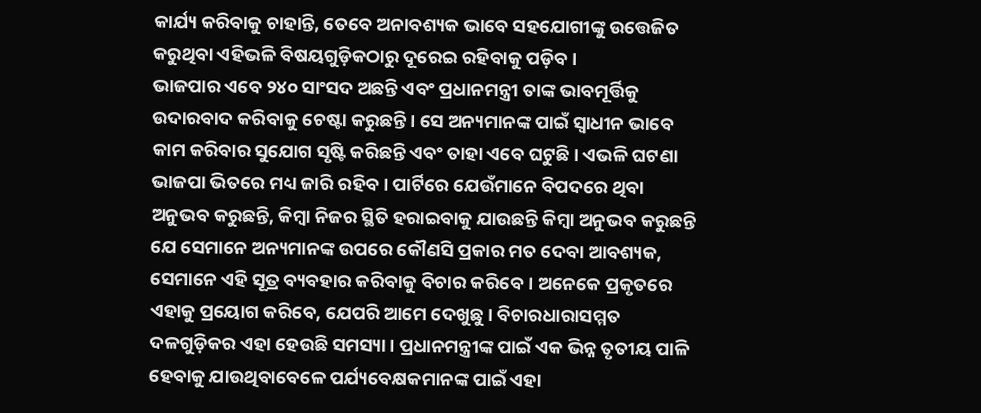କାର୍ଯ୍ୟ କରିବାକୁ ଚାହାନ୍ତି, ତେବେ ଅନାବଶ୍ୟକ ଭାବେ ସହଯୋଗୀଙ୍କୁ ଉତ୍ତେଜିତ କରୁଥିବା ଏହିଭଳି ବିଷୟଗୁଡ଼ିକଠାରୁ ଦୂରେଇ ରହିବାକୁ ପଡ଼ିବ।
ଭାଜପାର ଏବେ ୨୪୦ ସାଂସଦ ଅଛନ୍ତି ଏବଂ ପ୍ରଧାନମନ୍ତ୍ରୀ ତାଙ୍କ ଭାବମୂର୍ତ୍ତିକୁ ଉଦାରବାଦ କରିବାକୁ ଚେଷ୍ଟା କରୁଛନ୍ତି। ସେ ଅନ୍ୟମାନଙ୍କ ପାଇଁ ସ୍ବାଧୀନ ଭାବେ କାମ କରିବାର ସୁଯୋଗ ସୃଷ୍ଟି କରିଛନ୍ତି ଏବଂ ତାହା ଏବେ ଘଟୁଛି। ଏଭଳି ଘଟଣା ଭାଜପା ଭିତରେ ମଧ୍ୟ ଜାରି ରହିବ। ପାର୍ଟିରେ ଯେଉଁମାନେ ବିପଦରେ ଥିବା ଅନୁଭବ କରୁଛନ୍ତି, କିମ୍ବା ନିଜର ସ୍ଥିତି ହରାଇବାକୁ ଯାଉଛନ୍ତି କିମ୍ବା ଅନୁଭବ କରୁଛନ୍ତି ଯେ ସେମାନେ ଅନ୍ୟମାନଙ୍କ ଉପରେ କୌଣସି ପ୍ରକାର ମତ ଦେବା ଆବଶ୍ୟକ, ସେମାନେ ଏହି ସୂତ୍ର ବ୍ୟବହାର କରିବାକୁ ବିଚାର କରିବେ। ଅନେକେ ପ୍ରକୃତରେ ଏହାକୁ ପ୍ରୟୋଗ କରିବେ, ଯେପରି ଆମେ ଦେଖୁଛୁ। ବିଚାରଧାରାସମ୍ମତ ଦଳଗୁଡ଼ିକର ଏହା ହେଉଛି ସମସ୍ୟା। ପ୍ରଧାନମନ୍ତ୍ରୀଙ୍କ ପାଇଁ ଏକ ଭିନ୍ନ ତୃତୀୟ ପାଳି ହେବାକୁ ଯାଉଥିବାବେଳେ ପର୍ଯ୍ୟବେକ୍ଷକମାନଙ୍କ ପାଇଁ ଏହା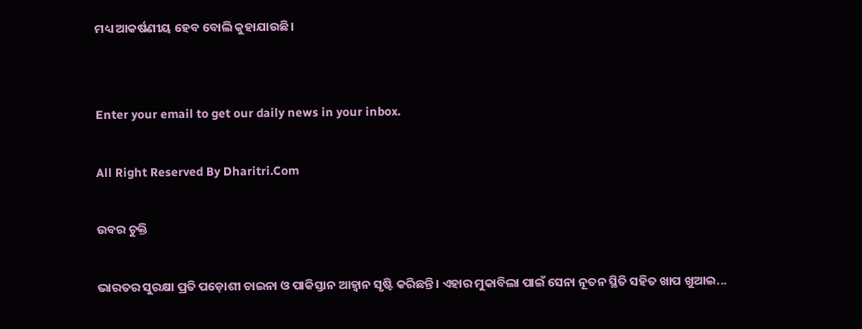ମଧ୍ୟ ଆକର୍ଷଣୀୟ ହେବ ବୋଲି କୁହାଯାଉଛି।


Enter your email to get our daily news in your inbox.

All Right Reserved By Dharitri.Com

ଉବର ଚୁକ୍ତି

ଭାରତର ସୁରକ୍ଷା ପ୍ରତି ପଡ଼ୋଶୀ ଚାଇନା ଓ ପାକିସ୍ତାନ ଆହ୍ବାନ ସୃଷ୍ଟି କରିଛନ୍ତି। ଏହାର ମୁକାବିଲା ପାଇଁ ସେନା ନୂତନ ସ୍ଥିତି ସହିତ ଖାପ ଖୁଆଇ...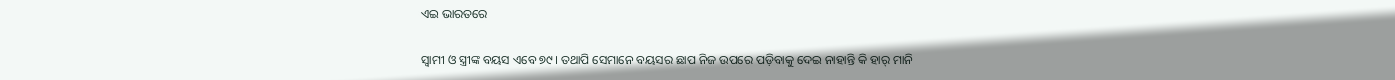ଏଇ ଭାରତରେ

ସ୍ବାମୀ ଓ ସ୍ତ୍ରୀଙ୍କ ବୟସ ଏବେ ୭୯। ତଥାପି ସେମାନେ ବୟସର ଛାପ ନିଜ ଉପରେ ପଡ଼ିବାକୁ ଦେଇ ନାହାନ୍ତି କି ହାର୍‌ ମାନି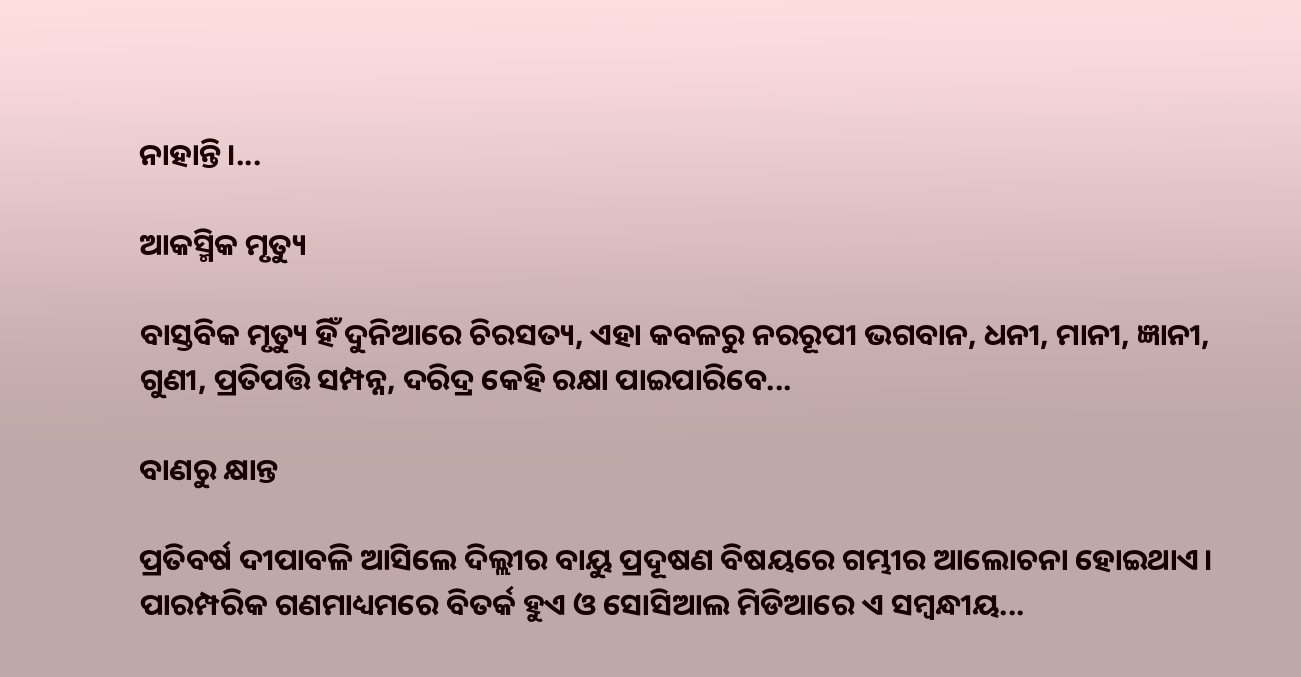ନାହାନ୍ତି।...

ଆକସ୍ମିକ ମୃତ୍ୟୁ

ବାସ୍ତବିକ ମୃତ୍ୟୁ ହିଁ ଦୁନିଆରେ ଚିରସତ୍ୟ, ଏହା କବଳରୁ ନରରୂପୀ ଭଗବାନ, ଧନୀ, ମାନୀ, ଜ୍ଞାନୀ, ଗୁଣୀ, ପ୍ରତିପତ୍ତି ସମ୍ପନ୍ନ, ଦରିଦ୍ର କେହି ରକ୍ଷା ପାଇପାରିବେ...

ବାଣରୁ କ୍ଷାନ୍ତ

ପ୍ରତିବର୍ଷ ଦୀପାବଳି ଆସିଲେ ଦିଲ୍ଲୀର ବାୟୁ ପ୍ରଦୂଷଣ ବିଷୟରେ ଗମ୍ଭୀର ଆଲୋଚନା ହୋଇଥାଏ। ପାରମ୍ପରିକ ଗଣମାଧ୍ୟମରେ ବିତର୍କ ହୁଏ ଓ ସୋସିଆଲ ମିଡିଆରେ ଏ ସମ୍ବନ୍ଧୀୟ...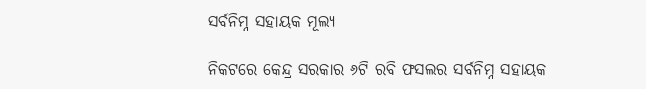ସର୍ବନିମ୍ନ ସହାୟକ ମୂଲ୍ୟ

ନିକଟରେ କେନ୍ଦ୍ର ସରକାର ୬ଟି ରବି ଫସଲର ସର୍ବନିମ୍ନ ସହାୟକ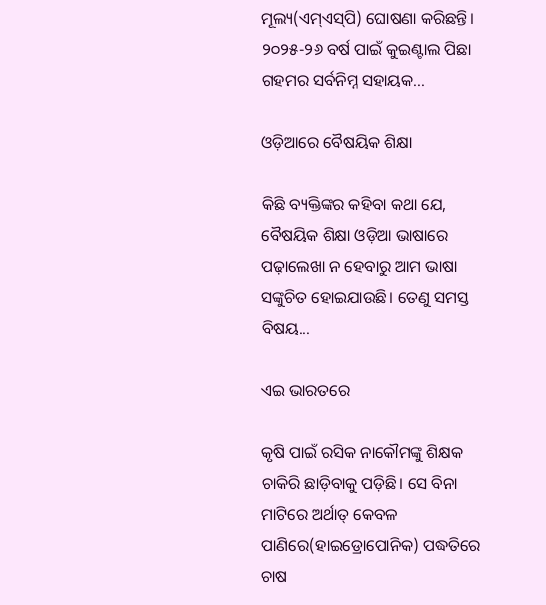ମୂଲ୍ୟ(ଏମ୍‌ଏସ୍‌ପି) ଘୋଷଣା କରିଛନ୍ତି। ୨୦୨୫-୨୬ ବର୍ଷ ପାଇଁ କୁଇଣ୍ଟାଲ ପିଛା ଗହମର ସର୍ବନିମ୍ନ ସହାୟକ...

ଓଡ଼ିଆରେ ବୈଷୟିକ ଶିକ୍ଷା

କିଛି ବ୍ୟକ୍ତିଙ୍କର କହିବା କଥା ଯେ, ବୈଷୟିକ ଶିକ୍ଷା ଓଡ଼ିଆ ଭାଷାରେ ପଢ଼ାଲେଖା ନ ହେବାରୁ ଆମ ଭାଷା ସଙ୍କୁଚିତ ହୋଇଯାଉଛି। ତେଣୁ ସମସ୍ତ ବିଷୟ...

ଏଇ ଭାରତରେ

କୃଷି ପାଇଁ ରସିକ ନାକୌମଙ୍କୁ ଶିକ୍ଷକ ଚାକିରି ଛାଡ଼ିବାକୁ ପଡ଼ିଛି। ସେ ବିନା ମାଟିରେ ଅର୍ଥାତ୍‌ କେବଳ ପାଣିରେ(ହାଇଡ୍ରୋପୋନିକ) ପଦ୍ଧତିରେ ଚାଷ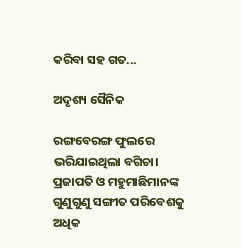କରିବା ସହ ଗତ...

ଅଦୃଶ୍ୟ ସୈନିକ

ରଙ୍ଗବେରଙ୍ଗ ଫୁଲରେ ଭରିଯାଇଥିଲା ବଗିଚା। ପ୍ରଜାପତି ଓ ମହୁମାଛିମାନଙ୍କ ଗୁଣୁଗୁଣୁ ସଙ୍ଗୀତ ପରିବେଶକୁ ଅଧିକ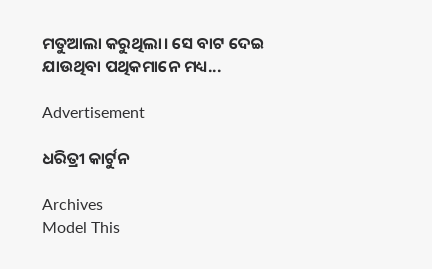ମତୁଆଲା କରୁଥିଲା। ସେ ବାଟ ଦେଇ ଯାଉଥିବା ପଥିକମାନେ ମଧ୍ୟ...

Advertisement

ଧରିତ୍ରୀ କାର୍ଟୁନ

Archives
Model This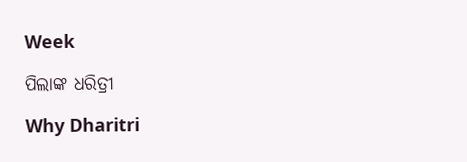Week

ପିଲାଙ୍କ ଧରିତ୍ରୀ

Why Dharitri